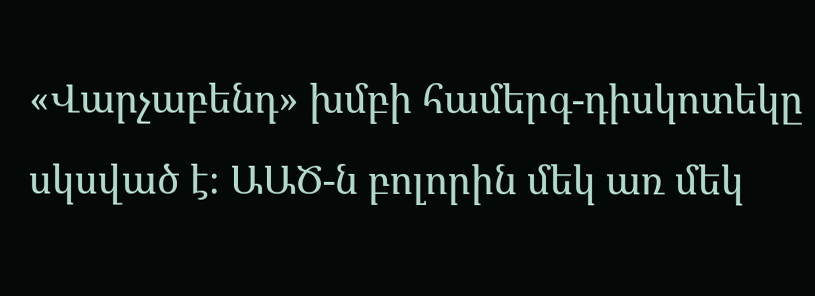«Վարչաբենդ» խմբի համերգ-դիսկոտեկը սկսված է։ ԱԱԾ-ն բոլորին մեկ առ մեկ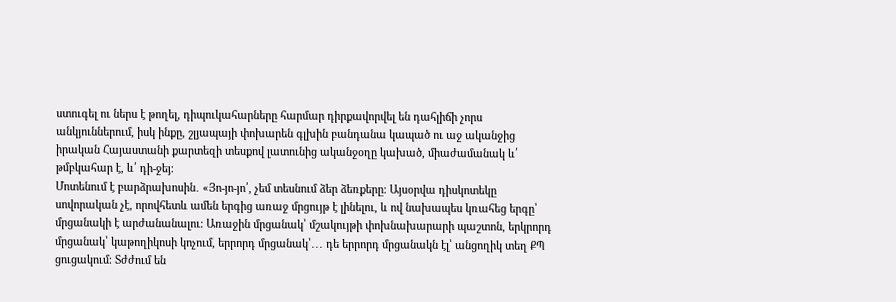ստուգել ու ներս է թողել, դիպուկահարները հարմար դիրքավորվել են դահլիճի չորս անկյուններում, իսկ ինքը, շլյապայի փոխարեն գլխին բանդանա կապած ու աջ ականջից իրական Հայաստանի քարտեզի տեսքով լատունից ականջօղը կախած, միաժամանակ և՛ թմբկահար է, և՛ դի-ջեյ։
Մոտենում է բարձրախոսին․ «Յո-յո-յո՛, չեմ տեսնում ձեր ձեռքերը։ Այսօրվա դիսկոտեկը սովորական չէ, որովհետև ամեն երգից առաջ մրցույթ է լինելու, և ով նախապես կռահեց երգը՝ մրցանակի է արժանանալու։ Առաջին մրցանակ՝ մշակույթի փոխնախարարի պաշտոն, երկրորդ մրցանակ՝ կաթողիկոսի կոչում, երրորդ մրցանակ՝․․․ դե երրորդ մրցանակն էլ՝ անցողիկ տեղ ՔՊ ցուցակում։ Տժժում են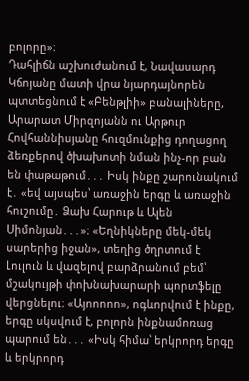բոլորը»։
Դահլիճն աշխուժանում է, Նավասարդ Կճոյանը մատի վրա նյարդայնորեն պտտեցնում է «Բենթլիի» բանալիները, Արարատ Միրզոյանն ու Արթուր Հովհաննիսյանը հուզմունքից դողացող ձեռքերով ծխախոտի նման ինչ-որ բան են փաթաթում․․․ Իսկ ինքը շարունակում է․ «եվ այսպես՝ առաջին երգը և առաջին հուշումը․ Ձախ Հարութ և Ալեն Սիմոնյան․․․»։ «Եղնիկները մեկ-մեկ սարերից իջան», տեղից ծղրտում է Լուլուն և վազելով բարձրանում բեմ՝ մշակույթի փոխնախարարի պորտֆելը վերցնելու։ «Այոոոոո», ոգևորվում է ինքը, երգը սկսվում է, բոլորն ինքնամոռաց պարում են․․․ «Իսկ հիմա՝ երկրորդ երգը և երկրորդ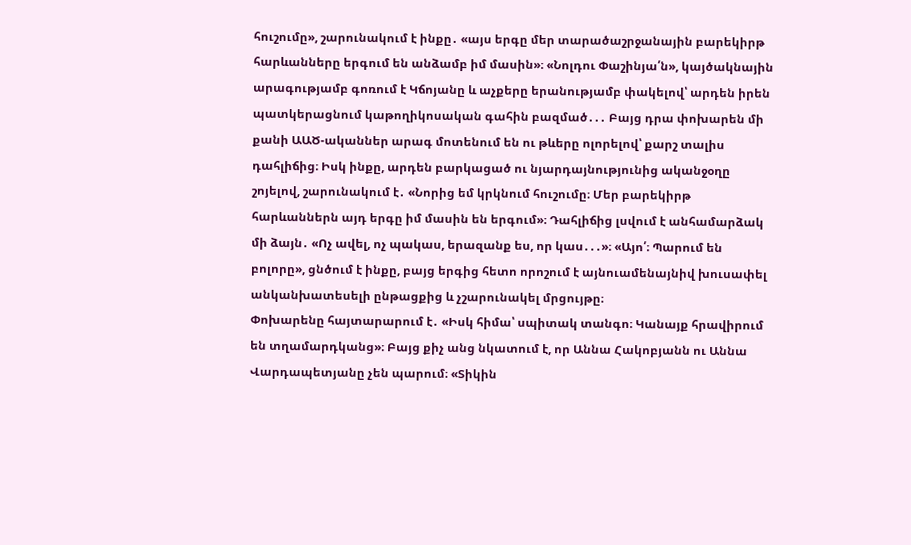հուշումը», շարունակում է ինքը․ «այս երգը մեր տարածաշրջանային բարեկիրթ հարևանները երգում են անձամբ իմ մասին»։ «Նոլդու Փաշինյա՛ն», կայծակնային արագությամբ գոռում է Կճոյանը և աչքերը երանությամբ փակելով՝ արդեն իրեն պատկերացնում կաթողիկոսական գահին բազմած․․․ Բայց դրա փոխարեն մի քանի ԱԱԾ-ականներ արագ մոտենում են ու թևերը ոլորելով՝ քարշ տալիս դահլիճից։ Իսկ ինքը, արդեն բարկացած ու նյարդայնությունից ականջօղը շոյելով, շարունակում է․ «Նորից եմ կրկնում հուշումը։ Մեր բարեկիրթ հարևաններն այդ երգը իմ մասին են երգում»։ Դահլիճից լսվում է անհամարձակ մի ձայն․ «Ոչ ավել, ոչ պակաս, երազանք ես, որ կաս․․․»։ «Այո՛։ Պարում են բոլորը», ցնծում է ինքը, բայց երգից հետո որոշում է այնուամենայնիվ խուսափել անկանխատեսելի ընթացքից և չշարունակել մրցույթը։
Փոխարենը հայտարարում է․ «Իսկ հիմա՝ սպիտակ տանգո։ Կանայք հրավիրում են տղամարդկանց»։ Բայց քիչ անց նկատում է, որ Աննա Հակոբյանն ու Աննա Վարդապետյանը չեն պարում։ «Տիկին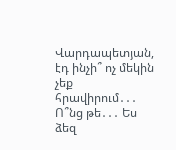Վարդապետյան, էդ ինչի՞ ոչ մեկին չեք հրավիրում․․․ Ո՞նց թե․․․ Ես ձեզ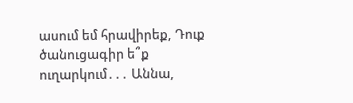ասում եմ հրավիրեք, Դուք ծանուցագիր ե՞ք ուղարկում․․․ Աննա,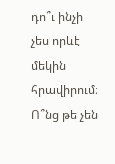դո՞ւ ինչի չես որևէ մեկին հրավիրում։ Ո՞նց թե չեն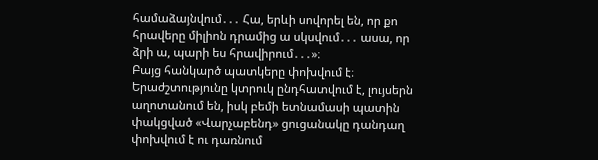համաձայնվում․․․ Հա, երևի սովորել են, որ քո հրավերը միլիոն դրամից ա սկսվում․․․ ասա, որ ձրի ա, պարի ես հրավիրում․․․»։
Բայց հանկարծ պատկերը փոխվում է։ Երաժշտությունը կտրուկ ընդհատվում է, լույսերն աղոտանում են, իսկ բեմի ետնամասի պատին փակցված «Վարչաբենդ» ցուցանակը դանդաղ փոխվում է ու դառնում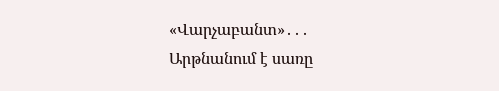«Վարչաբանտ»․․․
Արթնանում է սառը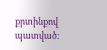քրտինքով պատված։